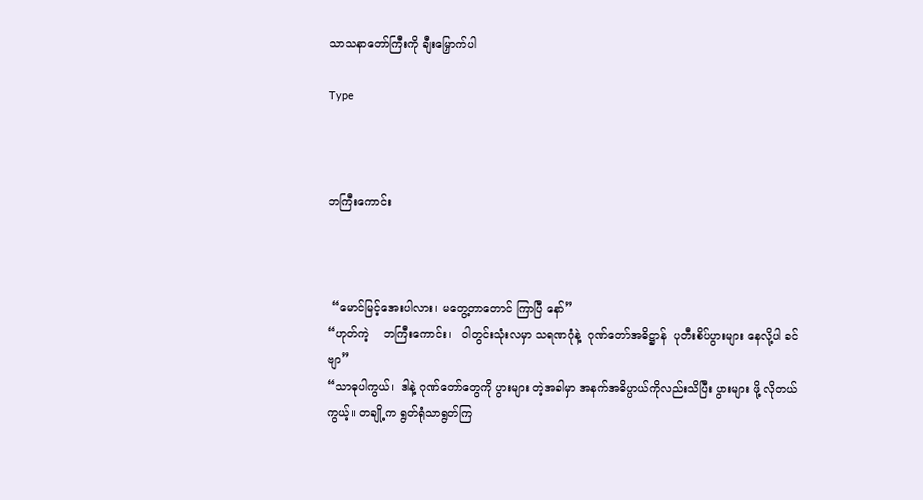သာသနာတော်ကြီးကို ချီးမြှောက်ပါ

Type



ဘကြီးကောင်း



 “မောင်မြင့်အေးပါလား၊ မတွေ့တာတောင် ကြာပြီ နော်”
“ဟုတ်ကဲ့    ဘကြီးကောင်း၊   ဝါတွင်းသုံးလမှာ သရဏဂုံနဲ့  ဂုဏ်တော်အဓိဋ္ဌာန်  ပုတီးစိပ်ပွားများ နေလို့ပါ ခင်ဗျာ”
“သာဓုပါကွယ်၊  ဒါနဲ့ ဂုဏ်တော်တွေကို ပွားများ တဲ့အခါမှာ အနက်အဓိပ္ပာယ်ကိုလည်းသိပြီး ပွားများ ဖို့ လိုတယ်ကွယ့်။ တချို့က ရွတ်ရုံသာရွတ်ကြ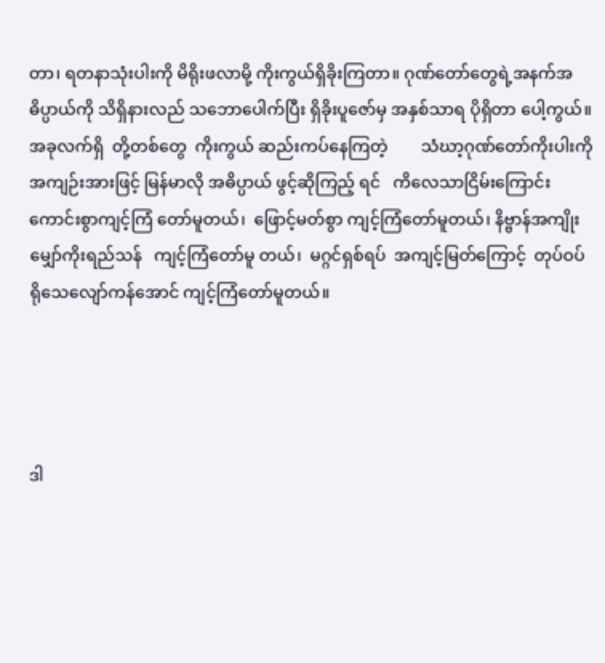တာ၊ ရတနာသုံးပါးကို မိရိုးဖလာမို့ ကိုးကွယ်ရှိခိုးကြတာ။ ဂုဏ်တော်တွေရဲ့အနက်အဓိပ္ပာယ်ကို သိရှိနားလည် သဘောပေါက်ပြီး ရှိခိုးပူဇော်မှ အနှစ်သာရ ပိုရှိတာ ပေါ့ကွယ်။  အခုလက်ရှိ  တို့တစ်တွေ  ကိုးကွယ် ဆည်းကပ်နေကြတဲ့        သံဃာ့ဂုဏ်တော်ကိုးပါးကို အကျဉ်းအားဖြင့် မြန်မာလို အဓိပ္ပာယ် ဖွင့်ဆိုကြည့် ရင်   ကိလေသာငြိမ်းကြောင်း  ကောင်းစွာကျင့်ကြံ တော်မူတယ်၊  ဖြောင့်မတ်စွာ ကျင့်ကြံတော်မူတယ်၊ နိဗ္ဗာန်အကျိုး   မျှော်ကိုးရည်သန်   ကျင့်ကြံတော်မူ တယ်၊  မဂ္ဂင်ရှစ်ရပ်  အကျင့်မြတ်ကြောင့်  တုပ်ဝပ် ရိုသေလျော်ကန်အောင် ကျင့်ကြံတော်မူတယ်။




ဒါ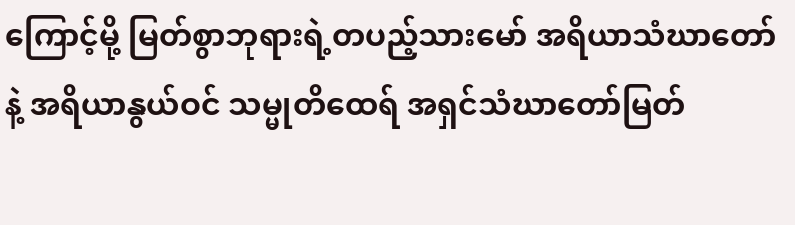ကြောင့်မို့ မြတ်စွာဘုရားရဲ့တပည့်သားမော် အရိယာသံဃာတော်နဲ့ အရိယာနွယ်ဝင် သမ္မုတိထေရ် အရှင်သံဃာတော်မြတ်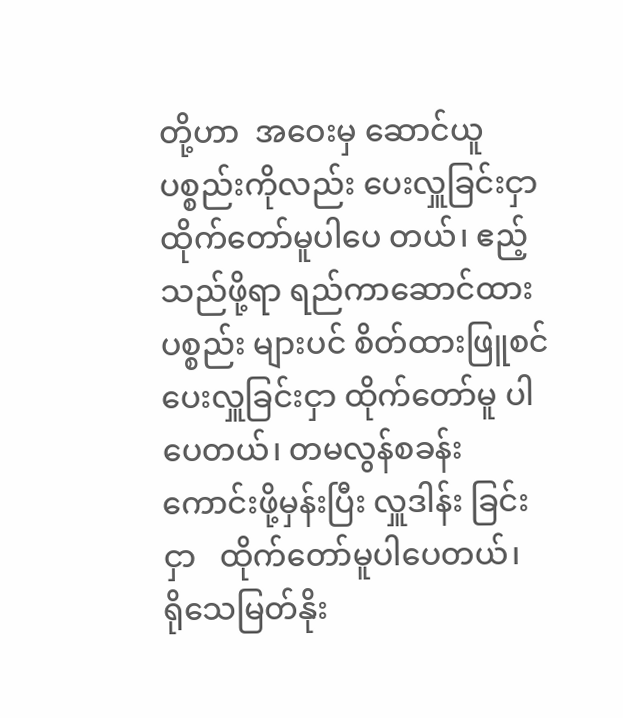တို့ဟာ  အဝေးမှ ဆောင်ယူ ပစ္စည်းကိုလည်း ပေးလှူခြင်းငှာ ထိုက်တော်မူပါပေ တယ်၊ ဧည့်သည်ဖို့ရာ ရည်ကာဆောင်ထား ပစ္စည်း များပင် စိတ်ထားဖြူစင်ပေးလှူခြင်းငှာ ထိုက်တော်မူ ပါပေတယ်၊ တမလွန်စခန်း ကောင်းဖို့မှန်းပြီး လှူဒါန်း ခြင်းငှာ   ထိုက်တော်မူပါပေတယ်၊    ရိုသေမြတ်နိုး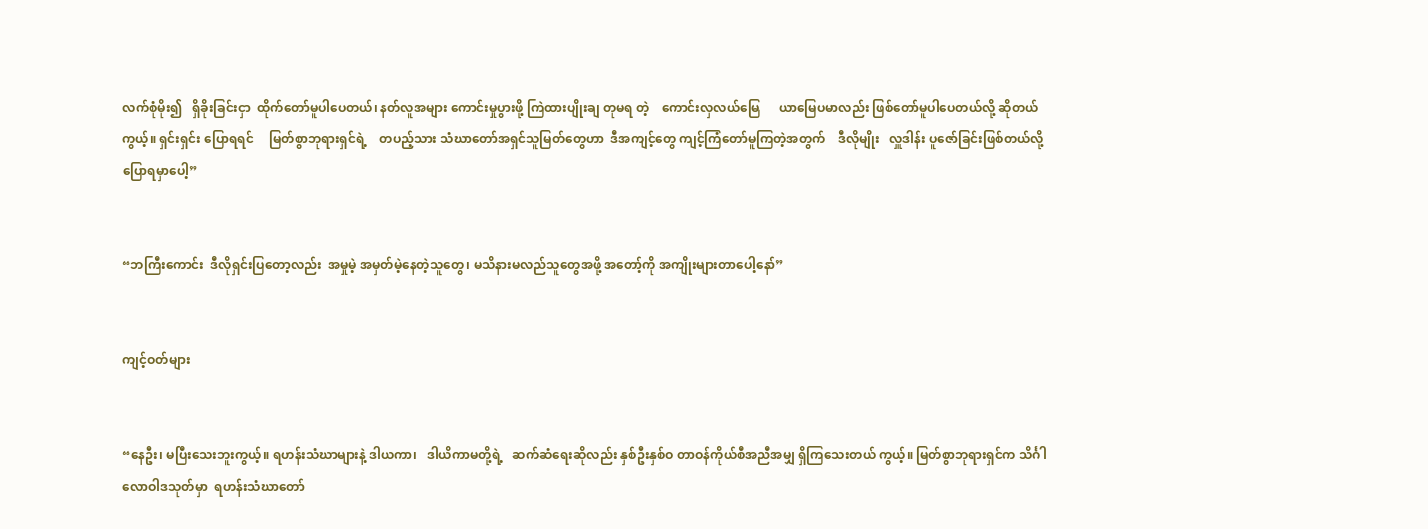လက်စုံမိုး၍   ရှိခိုးခြင်းငှာ  ထိုက်တော်မူပါပေတယ်၊ နတ်လူအများ ကောင်းမှုပွားဖို့ ကြဲထားပျိုးချ တုမရ တဲ့    ကောင်းလှလယ်မြေ      ယာမြေပမာလည်း ဖြစ်တော်မူပါပေတယ်လို့ ဆိုတယ်ကွယ့်။ ရှင်းရှင်း ပြောရရင်     မြတ်စွာဘုရားရှင်ရဲ့    တပည့်သား သံဃာတော်အရှင်သူမြတ်တွေဟာ  ဒီအကျင့်တွေ ကျင့်ကြံတော်မူကြတဲ့အတွက်    ဒီလိုမျိုး   လှူဒါန်း ပူဇော်ခြင်းဖြစ်တယ်လို့ ပြောရမှာပေါ့”


“ဘကြီးကောင်း  ဒီလိုရှင်းပြတော့လည်း  အမှုမဲ့ အမှတ်မဲ့နေတဲ့သူတွေ၊ မသိနားမလည်သူတွေအဖို့ အတော့်ကို အကျိုးများတာပေါ့နော်”


ကျင့်ဝတ်များ


“နေဦး၊ မပြီးသေးဘူးကွယ့်။ ရဟန်းသံဃာများနဲ့ ဒါယကာ၊   ဒါယိကာမတို့ရဲ့   ဆက်ဆံရေးဆိုလည်း နှစ်ဦးနှစ်ဝ တာဝန်ကိုယ်စီအညီအမျှ ရှိကြသေးတယ် ကွယ့်။ မြတ်စွာဘုရားရှင်က သိင်္ဂါလောဝါဒသုတ်မှာ  ရဟန်းသံဃာတော်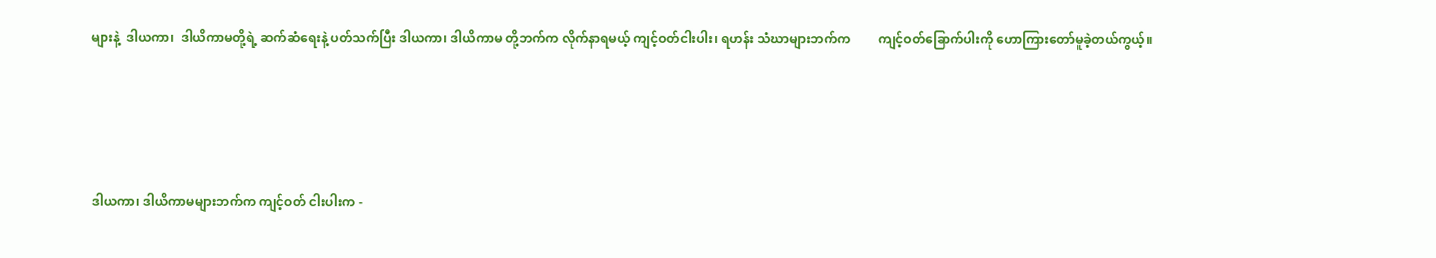များနဲ့  ဒါယကာ၊  ဒါယိကာမတို့ရဲ့ ဆက်ဆံရေးနဲ့ ပတ်သက်ပြီး ဒါယကာ၊ ဒါယိကာမ တို့ဘက်က လိုက်နာရမယ့် ကျင့်ဝတ်ငါးပါး၊ ရဟန်း သံဃာများဘက်က         ကျင့်ဝတ်ခြောက်ပါးကို ဟောကြားတော်မူခဲ့တယ်ကွယ့်။




ဒါယကာ၊ ဒါယိကာမများဘက်က ကျင့်ဝတ် ငါးပါးက -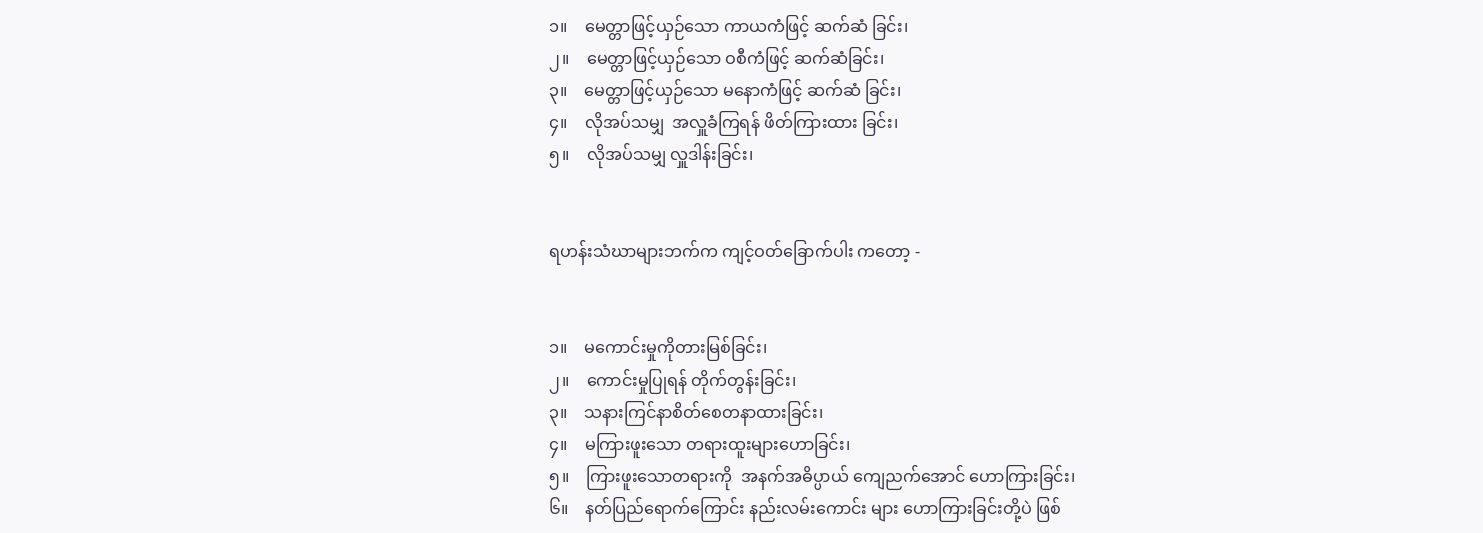၁။    မေတ္တာဖြင့်ယှဉ်သော ကာယကံဖြင့် ဆက်ဆံ ခြင်း၊
၂။    မေတ္တာဖြင့်ယှဉ်သော ဝစီကံဖြင့် ဆက်ဆံခြင်း၊
၃။    မေတ္တာဖြင့်ယှဉ်သော မနောကံဖြင့် ဆက်ဆံ ခြင်း၊
၄။    လိုအပ်သမျှ  အလှူခံကြရန် ဖိတ်ကြားထား ခြင်း၊
၅။    လိုအပ်သမျှ လှူဒါန်းခြင်း၊


ရဟန်းသံဃာများဘက်က ကျင့်ဝတ်ခြောက်ပါး ကတော့ -


၁။    မကောင်းမှုကိုတားမြစ်ခြင်း၊
၂။    ကောင်းမှုပြုရန် တိုက်တွန်းခြင်း၊
၃။    သနားကြင်နာစိတ်စေတနာထားခြင်း၊
၄။    မကြားဖူးသော တရားထူးများဟောခြင်း၊
၅။    ကြားဖူးသောတရားကို  အနက်အဓိပ္ပာယ် ကျေညက်အောင် ဟောကြားခြင်း၊
၆။    နတ်ပြည်ရောက်ကြောင်း နည်းလမ်းကောင်း များ ဟောကြားခြင်းတို့ပဲ ဖြစ်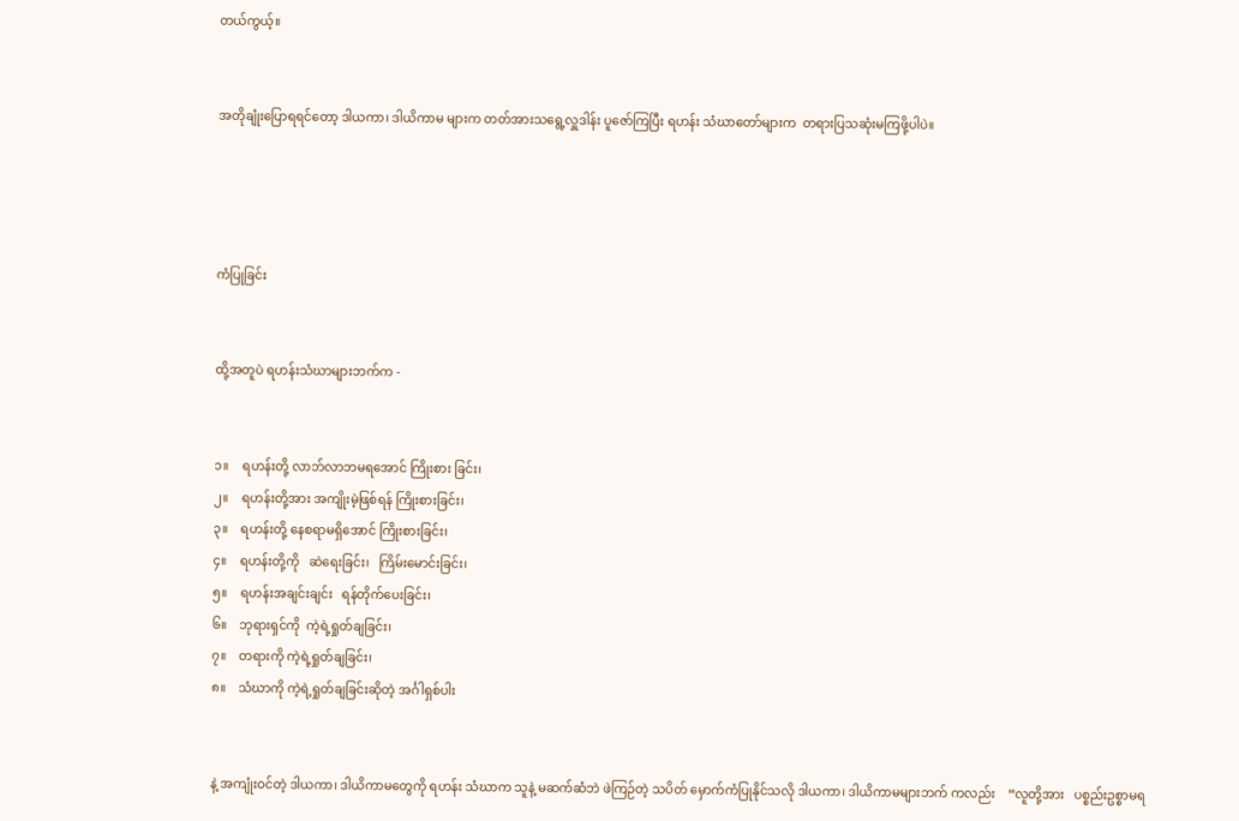တယ်ကွယ့်။


အတိုချုံးပြောရရင်တော့ ဒါယကာ၊ ဒါယိကာမ များက တတ်အားသရွေ့လှူဒါန်း ပူဇော်ကြပြီး ရဟန်း သံဃာတော်များက  တရားပြသဆုံးမကြဖို့ပါပဲ။




ကံပြုခြင်း


ထို့အတူပဲ ရဟန်းသံဃာများဘက်က -


၁။    ရဟန်းတို့ လာဘ်လာဘမရအောင် ကြိုးစား ခြင်း၊
၂။    ရဟန်းတို့အား အကျိုးမဲ့ဖြစ်ရန် ကြိုးစားခြင်း၊
၃။    ရဟန်းတို့ နေစရာမရှိအောင် ကြိုးစားခြင်း၊
၄။    ရဟန်းတို့ကို   ဆဲရေးခြင်း၊   ကြိမ်းမောင်းခြင်း၊
၅။    ရဟန်းအချင်းချင်း   ရန်တိုက်ပေးခြင်း၊
၆။    ဘုရားရှင်ကို  ကဲ့ရဲ့ရှုတ်ချခြင်း၊
၇။    တရားကို ကဲ့ရဲ့ရှုတ်ချခြင်း၊
၈။    သံဃာကို ကဲ့ရဲ့ရှုတ်ချခြင်းဆိုတဲ့ အင်္ဂါရှစ်ပါး


နဲ့ အကျုံးဝင်တဲ့ ဒါယကာ၊ ဒါယိကာမတွေကို ရဟန်း သံဃာက သူနဲ့ မဆက်ဆံဘဲ ဖဲကြဉ်တဲ့ သပိတ် မှောက်ကံပြုနိုင်သလို ဒါယကာ၊ ဒါယိကာမများဘက် ကလည်း    “လူတို့အား   ပစ္စည်းဥစ္စာမရ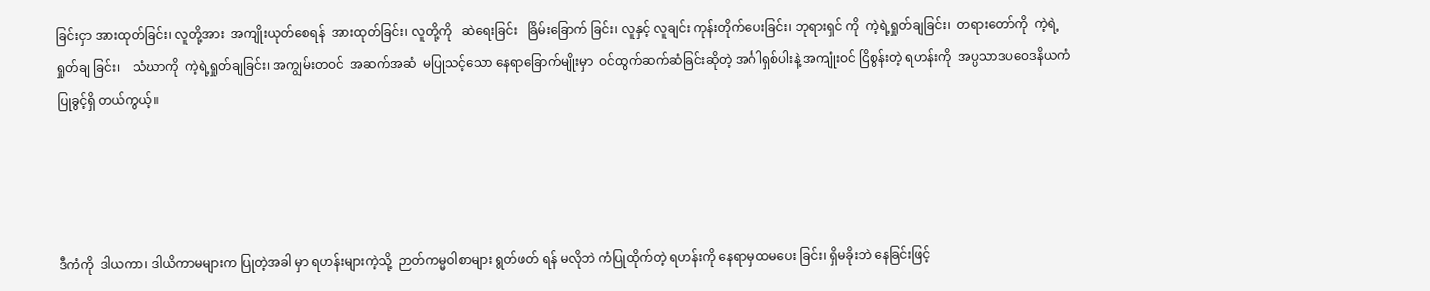ခြင်းငှာ အားထုတ်ခြင်း၊ လူတို့အား  အကျိုးယုတ်စေရန်  အားထုတ်ခြင်း၊ လူတို့ကို   ဆဲရေးခြင်း   ခြိမ်းခြောက် ခြင်း၊ လူနှင့် လူချင်း ကုန်းတိုက်ပေးခြင်း၊ ဘုရားရှင် ကို  ကဲ့ရဲ့ရှုတ်ချခြင်း၊  တရားတော်ကို  ကဲ့ရဲ့ရှုတ်ချ ခြင်း၊    သံဃာကို  ကဲ့ရဲ့ရှုတ်ချခြင်း၊ အကျွမ်းတဝင်  အဆက်အဆံ  မပြုသင့်သော နေရာခြောက်မျိုးမှာ  ဝင်ထွက်ဆက်ဆံခြင်းဆိုတဲ့ အင်္ဂါရှစ်ပါးနဲ့ အကျုံးဝင် ငြိစွန်းတဲ့ ရဟန်းကို  အပ္ပသာဒပဝေဒနိယကံပြုခွင့်ရှိ တယ်ကွယ့်။




ဒီကံကို  ဒါယကာ၊ ဒါယိကာမများက ပြုတဲ့အခါ မှာ ရဟန်းများကဲ့သို့  ဉာတ်ကမ္မဝါစာများ ရွတ်ဖတ် ရန် မလိုဘဲ ကံပြုထိုက်တဲ့ ရဟန်းကို နေရာမှထမပေး ခြင်း၊ ရှိမခိုးဘဲ နေခြင်းဖြင့်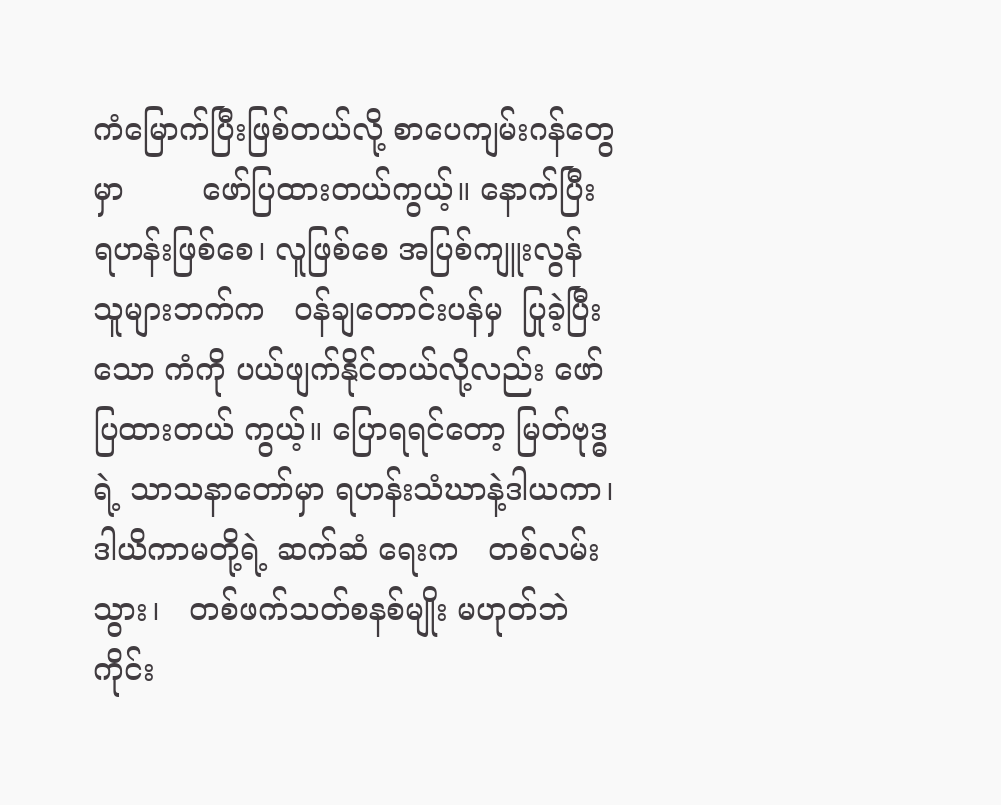ကံမြောက်ပြီးဖြစ်တယ်လို့ စာပေကျမ်းဂန်တွေမှာ        ဖော်ပြထားတယ်ကွယ့်။ နောက်ပြီး ရဟန်းဖြစ်စေ၊ လူဖြစ်စေ အပြစ်ကျူးလွန် သူများဘက်က   ဝန်ချတောင်းပန်မှ  ပြုခဲ့ပြီးသော ကံကို ပယ်ဖျက်နိုင်တယ်လို့လည်း ဖော်ပြထားတယ် ကွယ့်။ ပြောရရင်တော့ မြတ်ဗုဒ္ဓရဲ့ သာသနာတော်မှာ ရဟန်းသံဃာနဲ့ဒါယကာ၊ ဒါယိကာမတို့ရဲ့ ဆက်ဆံ ရေးက   တစ်လမ်းသွား၊   တစ်ဖက်သတ်စနစ်မျိုး မဟုတ်ဘဲ ကိုင်း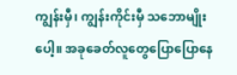ကျွန်းမှီ၊ ကျွန်းကိုင်းမှီ သဘောမျိုး ပေါ့။ အခုခေတ်လူတွေပြောပြောနေ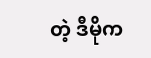တဲ့ ဒီမိုက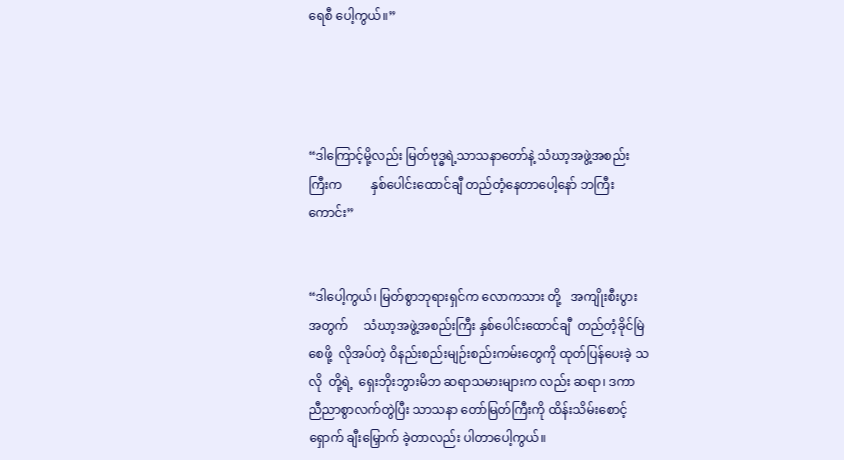ရေစီ ပေါ့ကွယ်။”




“ဒါကြောင့်မို့လည်း မြတ်ဗုဒ္ဓရဲ့သာသနာတော်နဲ့ သံဃာ့အဖွဲ့အစည်းကြီးက         နှစ်ပေါင်းထောင်ချီ တည်တံ့နေတာပေါ့နော် ဘကြီးကောင်း”


“ဒါပေါ့ကွယ်၊ မြတ်စွာဘုရားရှင်က လောကသား တို့   အကျိုးစီးပွားအတွက်     သံဃာ့အဖွဲ့အစည်းကြီး နှစ်ပေါင်းထောင်ချီ  တည်တံ့ခိုင်မြဲစေဖို့  လိုအပ်တဲ့ ဝိနည်းစည်းမျဉ်းစည်းကမ်းတွေကို ထုတ်ပြန်ပေးခဲ့ သလို  တို့ရဲ့  ရှေးဘိုးဘွားမိဘ ဆရာသမားများက လည်း ဆရာ၊ ဒကာ ညီညာစွာလက်တွဲပြီး သာသနာ တော်မြတ်ကြီးကို ထိန်းသိမ်းစောင့်ရှောက် ချီးမြှောက် ခဲ့တာလည်း ပါတာပေါ့ကွယ်။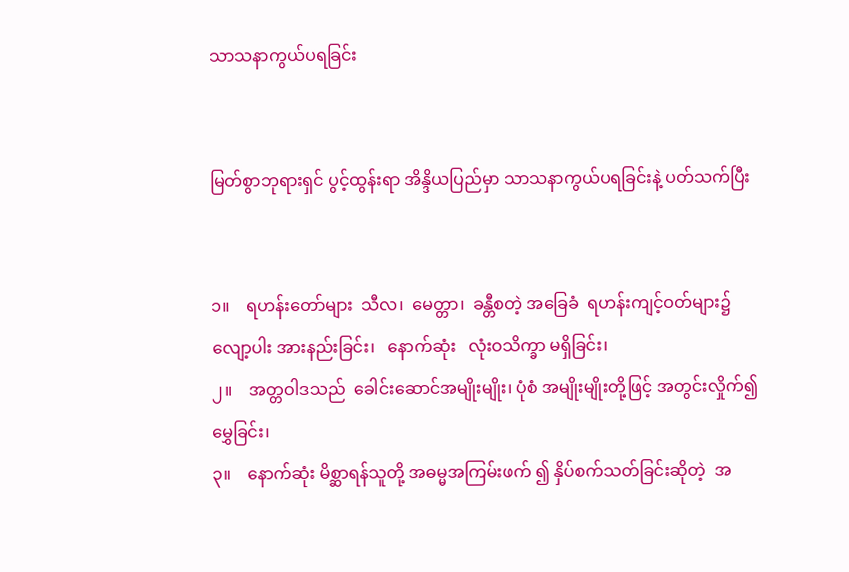သာသနာကွယ်ပရခြင်း


မြတ်စွာဘုရားရှင် ပွင့်ထွန်းရာ အိန္ဒိယပြည်မှာ သာသနာကွယ်ပရခြင်းနဲ့ ပတ်သက်ပြီး


၁။    ရဟန်းတော်များ  သီလ၊  မေတ္တာ၊  ခန္တီစတဲ့ အခြေခံ  ရဟန်းကျင့်ဝတ်များ၌    လျော့ပါး အားနည်းခြင်း၊   နောက်ဆုံး   လုံးဝသိက္ခာ မရှိခြင်း၊
၂။    အတ္တဝါဒသည်  ခေါင်းဆောင်အမျိုးမျိုး၊ ပုံစံ အမျိုးမျိုးတို့ဖြင့် အတွင်းလှိုက်၍ မွှေခြင်း၊
၃။    နောက်ဆုံး မိစ္ဆာရန်သူတို့ အဓမ္မအကြမ်းဖက် ၍ နှိပ်စက်သတ်ခြင်းဆိုတဲ့  အ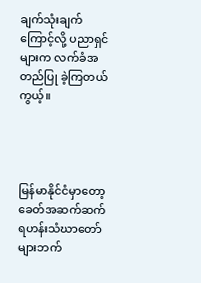ချက်သုံးချက် ကြောင့်လို့ ပညာရှင်များက လက်ခံအတည်ပြု ခဲ့ကြတယ်ကွယ့်။




မြန်မာနိုင်ငံမှာတော့       ခေတ်အဆက်ဆက် ရဟန်းသံဃာတော်များဘက်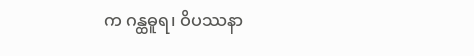က ဂန္ထဓူရ၊ ဝိပဿနာ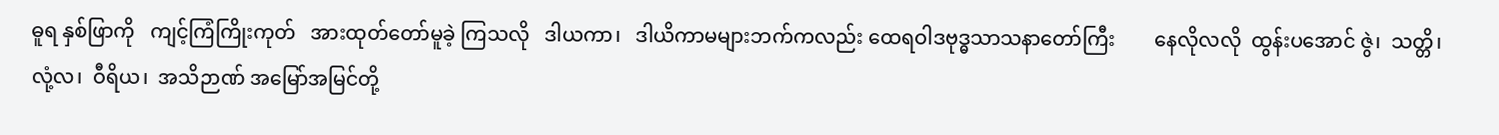ဓူရ နှစ်ဖြာကို   ကျင့်ကြံကြိုးကုတ်   အားထုတ်တော်မူခဲ့ ကြသလို   ဒါယကာ၊   ဒါယိကာမများဘက်ကလည်း ထေရဝါဒဗုဒ္ဓသာသနာတော်ကြီး        နေလိုလလို  ထွန်းပအောင် ဇွဲ၊  သတ္တိ၊  လုံ့လ၊  ဝီရိယ၊  အသိဉာဏ် အမြော်အမြင်တို့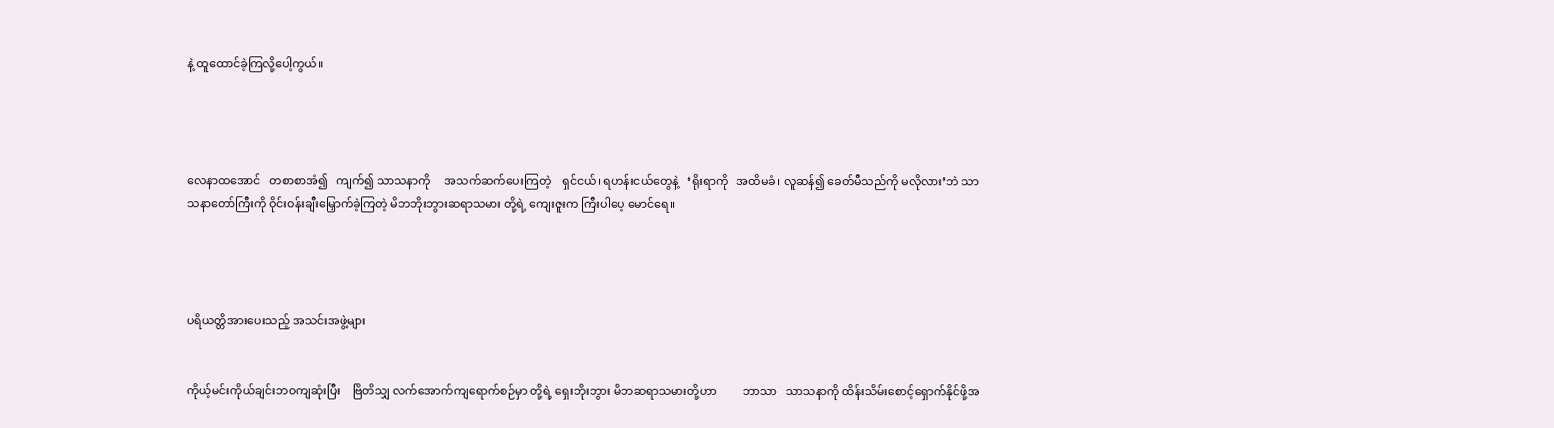နဲ့ ထူထောင်ခဲ့ကြလို့ပေါ့ကွယ်။




လေနာထအောင်   တစာစာအံ၍   ကျက်၍ သာသနာကို     အသက်ဆက်ပေးကြတဲ့    ရှင်ငယ်၊ ရဟန်းငယ်တွေနဲ့   ‘ရိုးရာကို   အထိမခံ၊ လူဆန်၍ ခေတ်မီသည်ကို မလိုလား’ဘဲ သာသနာတော်ကြီးကို ဝိုင်းဝန်းချီးမြှောက်ခဲ့ကြတဲ့ မိဘဘိုးဘွားဆရာသမား တို့ရဲ့ ကျေးဇူးက ကြီးပါပေ့ မောင်ရေ။




ပရိယတ္တိအားပေးသည့် အသင်းအဖွဲ့များ


ကိုယ့်မင်းကိုယ်ချင်းဘဝကျဆုံးပြီး    ဗြိတိသျှ လက်အောက်ကျရောက်စဉ်မှာ တို့ရဲ့ ရှေးဘိုးဘွား မိဘဆရာသမားတို့ဟာ         ဘာသာ   သာသနာကို ထိန်းသိမ်းစောင့်ရှောက်နိုင်ဖို့အ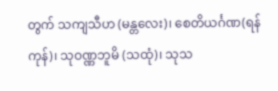တွက် သကျသီဟ (မန္တလေး)၊ စေတိယင်္ဂဏ(ရန်ကုန်)၊ သုဝဏ္ဏဘူမိ (သထုံ)၊ သုသ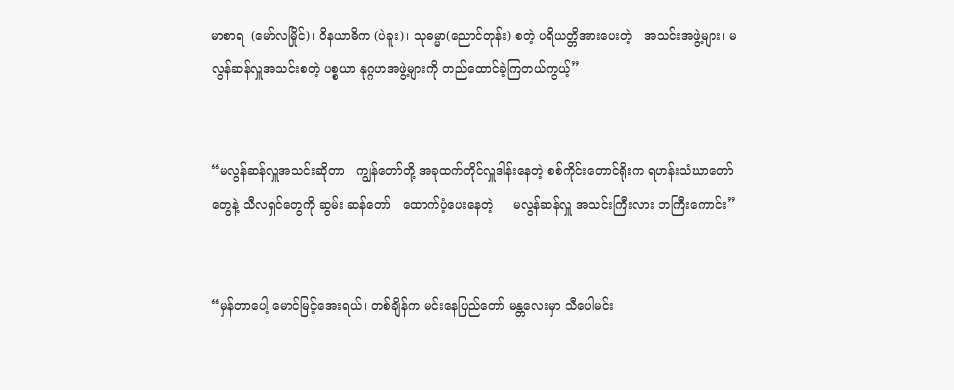မာစာရ  (မော်လမြိုင်)၊ ဝိနယာဓိက (ပဲခူး)၊ သုဓမ္မာ(ညောင်တုန်း) စတဲ့ ပရိယတ္တိအားပေးတဲ့   အသင်းအဖွဲ့များ၊ မလွန်ဆန်လှူအသင်းစတဲ့ ပစ္စယာ နုဂ္ဂဟအဖွဲ့များကို တည်ထောင်ခဲ့ကြတယ်ကွယ့်”


“မလွန်ဆန်လှူအသင်းဆိုတာ   ကျွန်တော်တို့ အခုထက်တိုင်လှူဒါန်းနေတဲ့ စစ်ကိုင်းတောင်ရိုးက ရဟန်းသံဃာတော်တွေနဲ့ သီလရှင်တွေကို ဆွမ်း ဆန်တော်   ထောက်ပံ့ပေးနေတဲ့     မလွန်ဆန်လှူ အသင်းကြီးလား ဘကြီးကောင်း”


“မှန်တာပေါ့ မောင်မြင့်အေးရယ်၊ တစ်ချိန်က မင်းနေပြည်တော် မန္တလေးမှာ သီပေါမင်း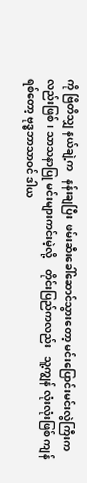ကို ဗြိတိသျှ နယ်ချဲ့က   နန်းချပြီး  ဖမ်းဆီးခေါ်ဆောင်သွားတော့ မင်းပြောင်းမင်းလွဲကြီးကလည်းဖြစ်၊ သာသနာပြု မင်းများကင်းမဲ့လို့    တိုင်းပြည်ကလည်း   သူ့ကျွန် လုံးလုံးဖြစ် ကျန်ရစ်တော့ ဗုဒ္ဓဘာသာဝင် ဒါယ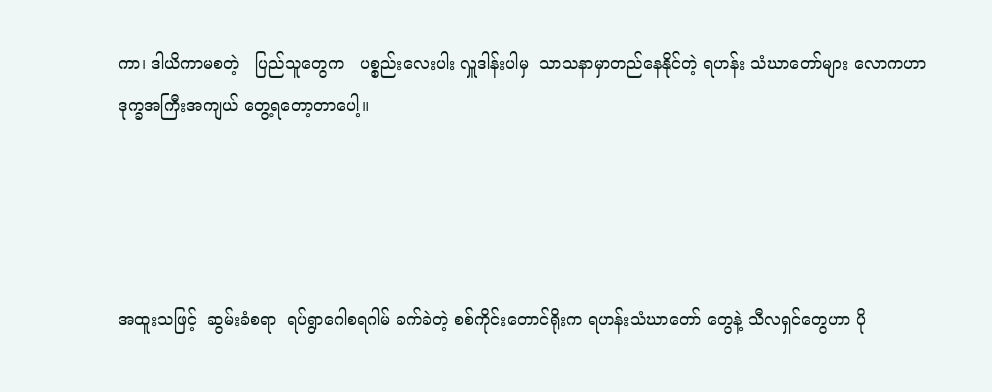ကာ၊ ဒါယိကာမစတဲ့   ပြည်သူတွေက   ပစ္စည်းလေးပါး လှူဒါန်းပါမှ  သာသနာမှာတည်နေနိုင်တဲ့ ရဟန်း သံဃာတော်များ လောကဟာ  ဒုက္ခအကြီးအကျယ် တွေ့ရတော့တာပေါ့။




အထူးသဖြင့်  ဆွမ်းခံစရာ  ရပ်ရွာဂေါစရဂါမ် ခက်ခဲတဲ့ စစ်ကိုင်းတောင်ရိုးက ရဟန်းသံဃာတော် တွေနဲ့ သီလရှင်တွေဟာ ပို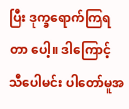ပြီး ဒုက္ခရောက်ကြရတာ ပေါ့။ ဒါကြောင့် သီပေါမင်း ပါတော်မူအ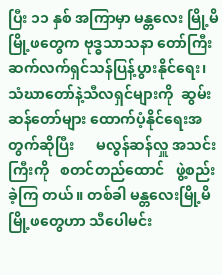ပြီး ၁၁ နှစ် အကြာမှာ မန္တလေး မြို့မိမြို့ဖတွေက ဗုဒ္ဓသာသနာ တော်ကြီး      ဆက်လက်ရှင်သန်ပြန့်ပွားနိုင်ရေး၊ သံဃာတော်နဲ့သီလရှင်များကို  ဆွမ်းဆန်တော်များ ထောက်ပံ့နိုင်ရေးအတွက်ဆိုပြီး      မလွန်ဆန်လှူ အသင်းကြီးကို   စတင်တည်ထောင်   ဖွဲ့စည်းခဲ့ကြ တယ်။ တစ်ခါ မန္တလေးမြို့မိမြို့ဖတွေဟာ သီပေါမင်း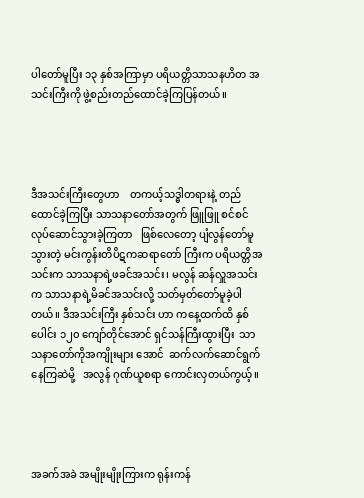ပါတော်မူပြီး ၁၃ နှစ်အကြာမှာ ပရိယတ္တိသာသနဟိတ အသင်းကြီးကို ဖွဲ့စည်းတည်ထောင်ခဲ့ကြပြန်တယ်။




ဒီအသင်းကြီးတွေဟာ    တကယ့်သဒ္ဓါတရားနဲ့ တည်ထောင်ခဲ့ကြပြီး သာသနာတော်အတွက် ဖြူဖြူ စင်စင်    လုပ်ဆောင်သွားခဲ့ကြတာ   ဖြစ်လေတော့ ပျံလွန်တော်မူသွားတဲ့ မင်းကွန်းတိပိဋကဆရာတော် ကြီးက ပရိယတ္တိအသင်းက သာသနာရဲ့ဖခင်အသင်း၊ မလွန် ဆန်လှူအသင်းက သာသနာရဲ့မိခင်အသင်းလို့ သတ်မှတ်တော်မူခဲ့ပါတယ်။ ဒီအသင်းကြီး နှစ်သင်း ဟာ ကနေ့ထက်ထိ နှစ်ပေါင်း ၁၂၀ ကျော်တိုင်အောင် ရှင်သန်ကြီးထွားပြီး  သာသနာတော်ကိုအကျိုးများ အောင်  ဆက်လက်ဆောင်ရွက်နေကြဆဲမို့   အလွန် ဂုဏ်ယူစရာ ကောင်းလှတယ်ကွယ့်။




အခက်အခဲ အမျိုးမျိုးကြားက ရုန်းကန်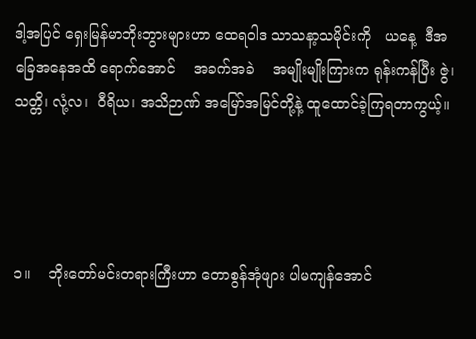ဒါ့အပြင် ရှေးမြန်မာဘိုးဘွားများဟာ ထေရဝါဒ သာသနာ့သမိုင်းကို   ယနေ့  ဒီအခြေအနေအထိ ရောက်အောင်    အခက်အခဲ    အမျိုးမျိုးကြားက ရုန်းကန်ပြီး ဇွဲ၊ သတ္တိ၊ လုံ့လ၊  ဝီရိယ၊ အသိဉာဏ် အမြော်အမြင်တို့နဲ့ ထူထောင်ခဲ့ကြရတာကွယ့်။




၁။    ဘိုးတော်မင်းတရားကြီးဟာ တောစွန်အုံဖျား ပါမကျန်အောင်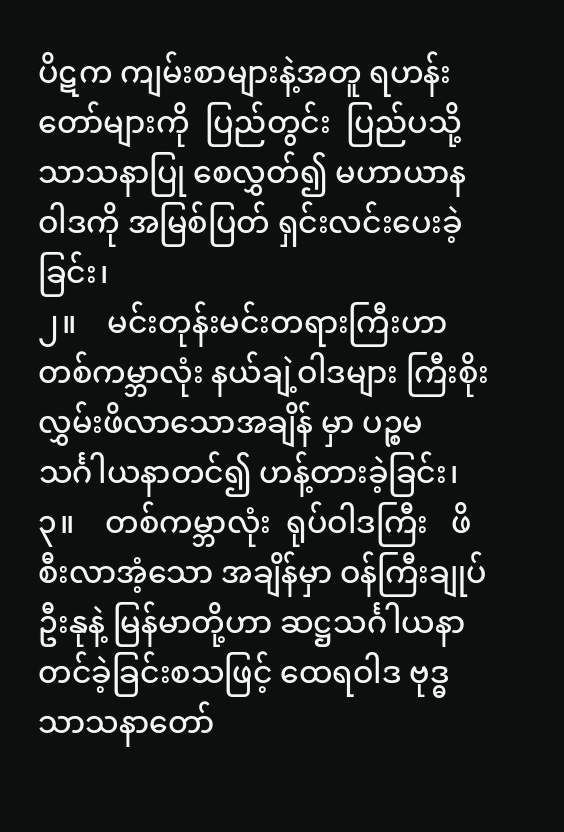ပိဋက ကျမ်းစာများနဲ့အတူ ရဟန်းတော်များကို  ပြည်တွင်း  ပြည်ပသို့ သာသနာပြု စေလွှတ်၍ မဟာယာနဝါဒကို အမြစ်ပြတ် ရှင်းလင်းပေးခဲ့ခြင်း၊
၂။    မင်းတုန်းမင်းတရားကြီးဟာ တစ်ကမ္ဘာလုံး နယ်ချဲ့ဝါဒများ ကြီးစိုးလွှမ်းဖိလာသောအချိန် မှာ ပဉ္စမသင်္ဂါယနာတင်၍ ဟန့်တားခဲ့ခြင်း၊
၃။    တစ်ကမ္ဘာလုံး  ရုပ်ဝါဒကြီး   ဖိစီးလာအံ့သော အချိန်မှာ ဝန်ကြီးချုပ် ဦးနုနဲ့ မြန်မာတို့ဟာ ဆဋ္ဌသင်္ဂါယနာတင်ခဲ့ခြင်းစသဖြင့် ထေရဝါဒ ဗုဒ္ဓသာသနာတော်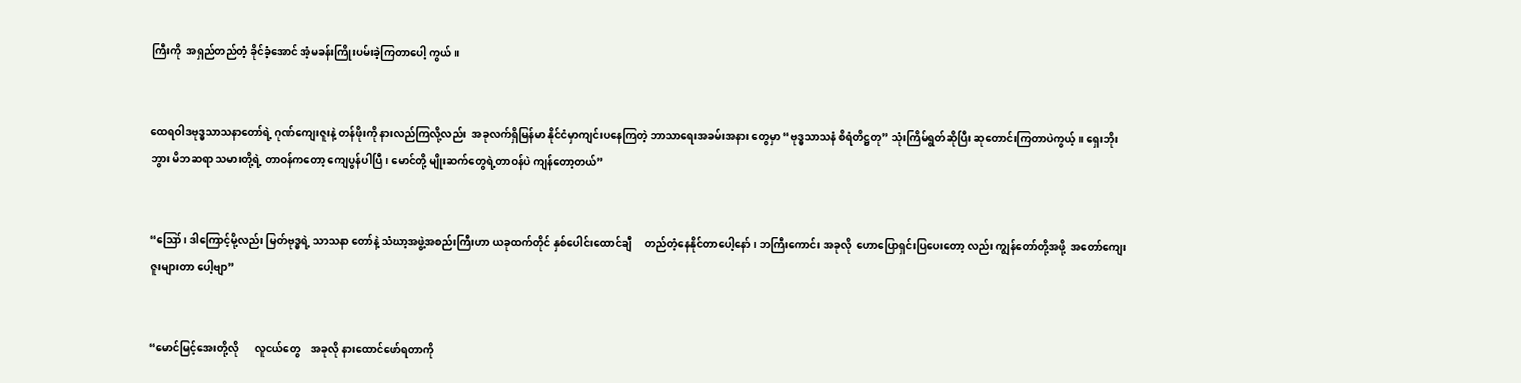ကြီးကို  အရှည်တည်တံ့ ခိုင်ခံ့အောင် အံ့မခန်းကြိုးပမ်းခဲ့ကြတာပေါ့ ကွယ်။


ထေရဝါဒဗုဒ္ဓသာသနာတော်ရဲ့ ဂုဏ်ကျေးဇူးနဲ့ တန်ဖိုးကို နားလည်ကြလို့လည်း  အခုလက်ရှိမြန်မာ နိုင်ငံမှာကျင်းပနေကြတဲ့ ဘာသာရေးအခမ်းအနား တွေမှာ “ဗုဒ္ဓသာသနံ စိရံတိဋ္ဌတု” သုံးကြိမ်ရွတ်ဆိုပြီး ဆုတောင်းကြတာပဲကွယ့်။ ရှေးဘိုးဘွား မိဘဆရာ သမားတို့ရဲ့ တာဝန်ကတော့ ကျေပွန်ပါပြီ၊ မောင်တို့ မျိုးဆက်တွေရဲ့တာဝန်ပဲ ကျန်တော့တယ်”


“ဪ၊ ဒါကြောင့်မို့လည်း မြတ်ဗုဒ္ဓရဲ့ သာသနာ တော်နဲ့ သံဃာ့အဖွဲ့အစည်းကြီးဟာ ယခုထက်တိုင် နှစ်ပေါင်းထောင်ချီ     တည်တံ့နေနိုင်တာပေါ့နော်၊ ဘကြီးကောင်း အခုလို  ဟောပြောရှင်းပြပေးတော့ လည်း ကျွန်တော်တို့အဖို့  အတော်ကျေးဇူးများတာ ပေါ့ဗျာ”


“မောင်မြင့်အေးတို့လို      လူငယ်တွေ    အခုလို နားထောင်ဖော်ရတာကို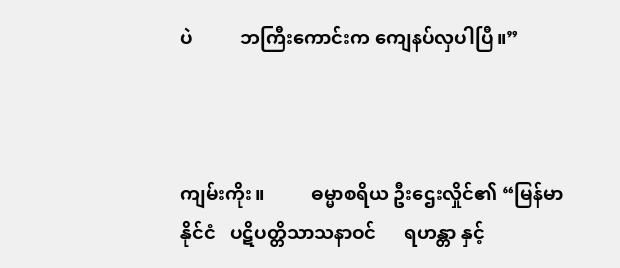ပဲ          ဘကြီးကောင်းက ကျေနပ်လှပါပြီ။”



ကျမ်းကိုး။          ဓမ္မာစရိယ ဦးဌေးလှိုင်၏ “မြန်မာ နိုင်ငံ   ပဋိပတ္တိသာသနာဝင်      ရဟန္တာ နှင့်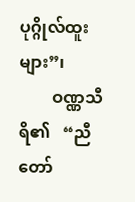ပုဂ္ဂိုလ်ထူးများ”၊
        ဝဏ္ဏသီရိ၏   “ညီတော်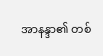အာနန္ဒာ၏ တစ်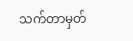သက်တာမှတ်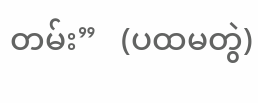တမ်း”   (ပထမတွဲ)